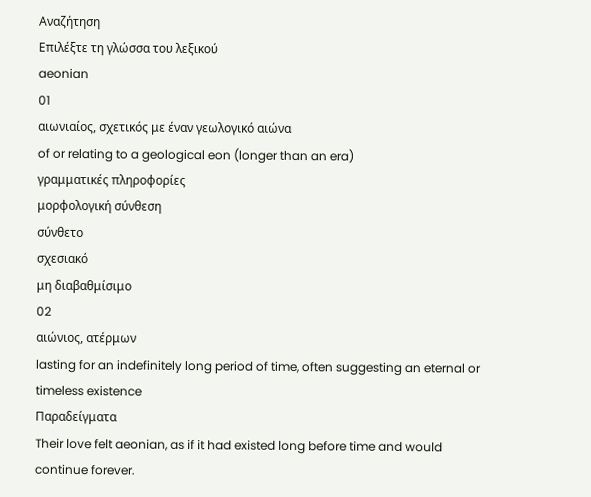Αναζήτηση
Επιλέξτε τη γλώσσα του λεξικού
aeonian
01
αιωνιαίος, σχετικός με έναν γεωλογικό αιώνα
of or relating to a geological eon (longer than an era)
γραμματικές πληροφορίες
μορφολογική σύνθεση
σύνθετο
σχεσιακό
μη διαβαθμίσιμο
02
αιώνιος, ατέρμων
lasting for an indefinitely long period of time, often suggesting an eternal or timeless existence
Παραδείγματα
Their love felt aeonian, as if it had existed long before time and would continue forever.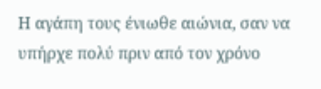Η αγάπη τους ένιωθε αιώνια, σαν να υπήρχε πολύ πριν από τον χρόνο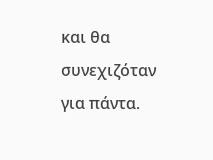και θα συνεχιζόταν για πάντα.